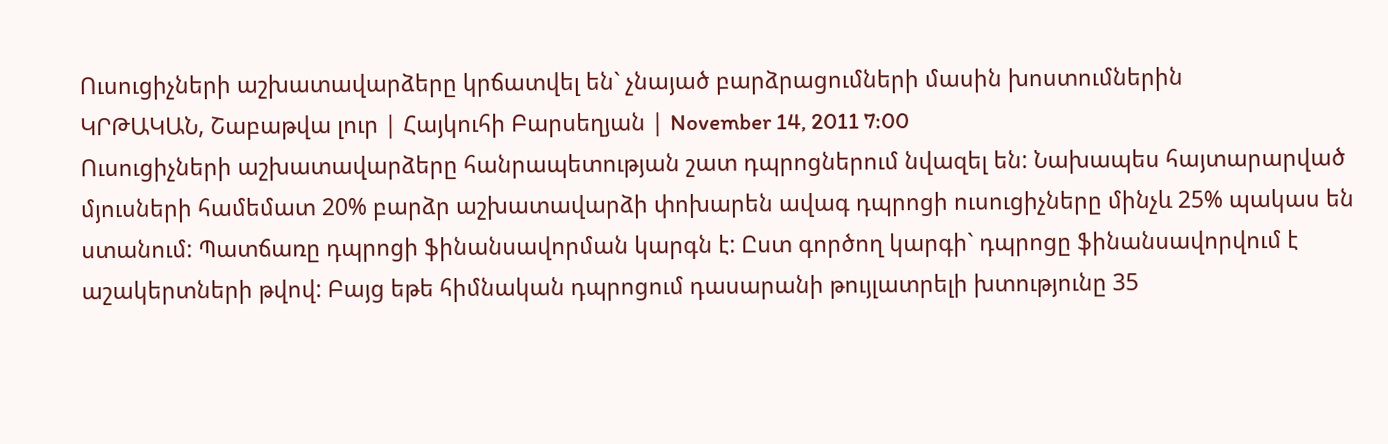Ուսուցիչների աշխատավարձերը կրճատվել են` չնայած բարձրացումների մասին խոստումներին
ԿՐԹԱԿԱՆ, Շաբաթվա լուր | Հայկուհի Բարսեղյան | November 14, 2011 7:00
Ուսուցիչների աշխատավարձերը հանրապետության շատ դպրոցներում նվազել են: Նախապես հայտարարված մյուսների համեմատ 20% բարձր աշխատավարձի փոխարեն ավագ դպրոցի ուսուցիչները մինչև 25% պակաս են ստանում: Պատճառը դպրոցի ֆինանսավորման կարգն է: Ըստ գործող կարգի` դպրոցը ֆինանսավորվում է աշակերտների թվով: Բայց եթե հիմնական դպրոցում դասարանի թույլատրելի խտությունը 35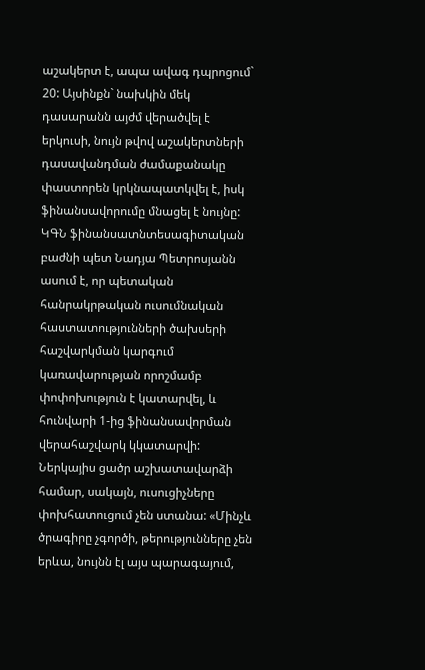աշակերտ է, ապա ավագ դպրոցում` 20: Այսինքն` նախկին մեկ դասարանն այժմ վերածվել է երկուսի, նույն թվով աշակերտների դասավանդման ժամաքանակը փաստորեն կրկնապատկվել է, իսկ ֆինանսավորումը մնացել է նույնը:
ԿԳՆ ֆինանսատնտեսագիտական բաժնի պետ Նադյա Պետրոսյանն ասում է, որ պետական հանրակրթական ուսումնական հաստատությունների ծախսերի հաշվարկման կարգում կառավարության որոշմամբ փոփոխություն է կատարվել, և հունվարի 1-ից ֆինանսավորման վերահաշվարկ կկատարվի: Ներկայիս ցածր աշխատավարձի համար, սակայն, ուսուցիչները փոխհատուցում չեն ստանա: «Մինչև ծրագիրը չգործի, թերությունները չեն երևա, նույնն էլ այս պարագայում,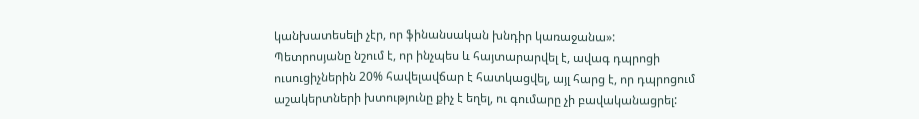կանխատեսելի չէր, որ ֆինանսական խնդիր կառաջանա»:
Պետրոսյանը նշում է, որ ինչպես և հայտարարվել է, ավագ դպրոցի ուսուցիչներին 20% հավելավճար է հատկացվել, այլ հարց է, որ դպրոցում աշակերտների խտությունը քիչ է եղել, ու գումարը չի բավականացրել: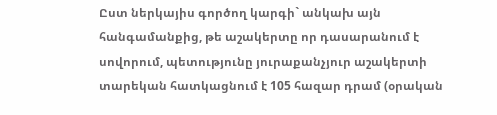Ըստ ներկայիս գործող կարգի` անկախ այն հանգամանքից, թե աշակերտը որ դասարանում է սովորում, պետությունը յուրաքանչյուր աշակերտի տարեկան հատկացնում է 105 հազար դրամ (օրական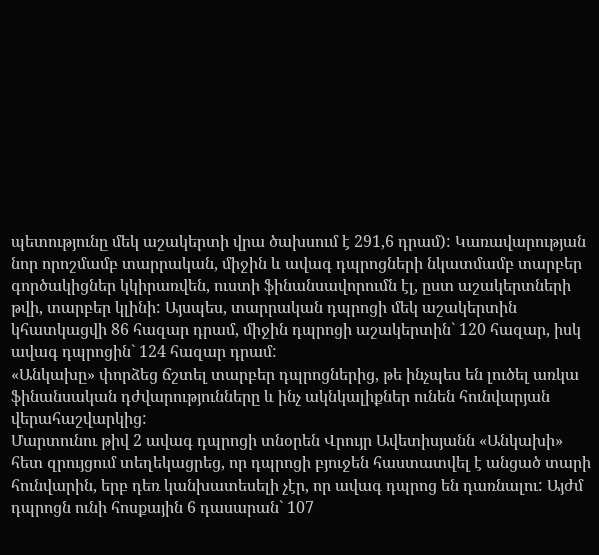պետությունը մեկ աշակերտի վրա ծախսում է 291,6 դրամ): Կառավարության նոր որոշմամբ տարրական, միջին և ավագ դպրոցների նկատմամբ տարբեր գործակիցներ կկիրառվեն, ուստի ֆինանսավորումն էլ, ըստ աշակերտների թվի, տարբեր կլինի: Այսպես, տարրական դպրոցի մեկ աշակերտին կհատկացվի 86 հազար դրամ, միջին դպրոցի աշակերտին` 120 հազար, իսկ ավագ դպրոցին` 124 հազար դրամ:
«Անկախը» փորձեց ճշտել տարբեր դպրոցներից, թե ինչպես են լուծել առկա ֆինանսական դժվարությունները և ինչ ակնկալիքներ ունեն հունվարյան վերահաշվարկից:
Մարտունու թիվ 2 ավագ դպրոցի տնօրեն Վրույր Ավետիսյանն «Անկախի» հետ զրույցում տեղեկացրեց, որ դպրոցի բյուջեն հաստատվել է անցած տարի հունվարին, երբ դեռ կանխատեսելի չէր, որ ավագ դպրոց են դառնալու: Այժմ դպրոցն ունի հոսքային 6 դասարան` 107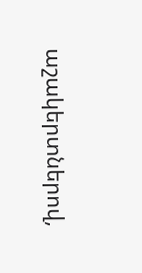աշակերտներով,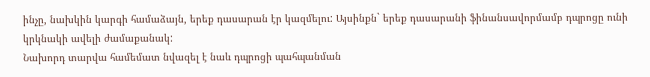ինչը, նախկին կարգի համաձայն, երեք դասարան էր կազմելու: Այսինքն` երեք դասարանի ֆինանսավորմամբ դպրոցը ունի կրկնակի ավելի ժամաքանակ:
Նախորդ տարվա համեմատ նվազել է նաև դպրոցի պահպանման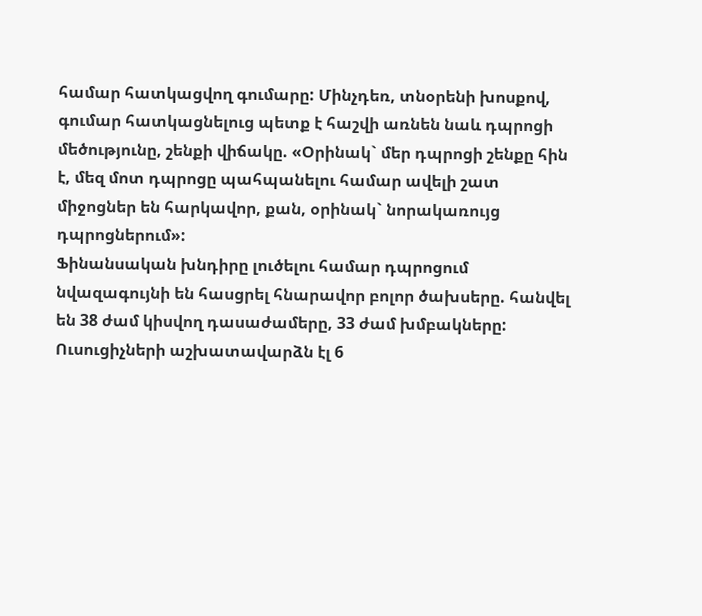համար հատկացվող գումարը: Մինչդեռ, տնօրենի խոսքով, գումար հատկացնելուց պետք է հաշվի առնեն նաև դպրոցի մեծությունը, շենքի վիճակը. «Օրինակ` մեր դպրոցի շենքը հին է, մեզ մոտ դպրոցը պահպանելու համար ավելի շատ միջոցներ են հարկավոր, քան, օրինակ` նորակառույց դպրոցներում»:
Ֆինանսական խնդիրը լուծելու համար դպրոցում նվազագույնի են հասցրել հնարավոր բոլոր ծախսերը. հանվել են 38 ժամ կիսվող դասաժամերը, 33 ժամ խմբակները: Ուսուցիչների աշխատավարձն էլ 6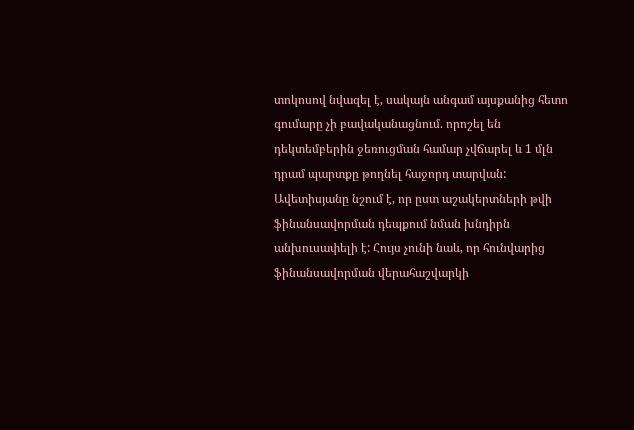տոկոսով նվազել է, սակայն անգամ այսքանից հետո գումարը չի բավականացնում. որոշել են դեկտեմբերին ջեռուցման համար չվճարել և 1 մլն դրամ պարտքը թողնել հաջորդ տարվան:
Ավետիսյանը նշում է, որ ըստ աշակերտների թվի ֆինանսավորման դեպքում նման խնդիրն անխուսափելի է: Հույս չունի նաև, որ հունվարից ֆինանսավորման վերահաշվարկի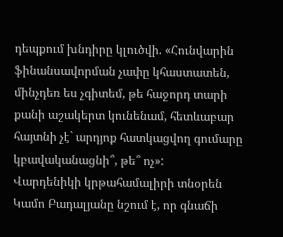դեպքում խնդիրը կլուծվի. «Հունվարին ֆինանսավորման չափը կհաստատեն, մինչդեռ ես չգիտեմ, թե հաջորդ տարի քանի աշակերտ կունենամ, հետևաբար հայտնի չէ` արդյոք հատկացվող գումարը կբավականացնի՞, թե՞ ոչ»:
Վարդենիկի կրթահամալիրի տնօրեն Կամո Բադալյանը նշում է, որ գնաճի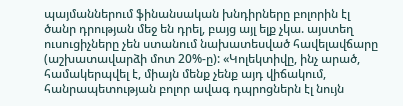պայմաններում ֆինանսական խնդիրները բոլորին էլ ծանր դրության մեջ են դրել, բայց այլ ելք չկա. այստեղ ուսուցիչները չեն ստանում նախատեսված հավելավճարը (աշխատավարձի մոտ 20%-ը): «Կոլեկտիվը, ինչ արած, համակերպվել է, միայն մենք չենք այդ վիճակում, հանրապետության բոլոր ավագ դպրոցներն էլ նույն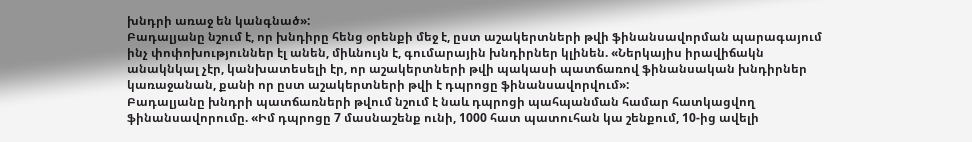խնդրի առաջ են կանգնած»:
Բադալյանը նշում է, որ խնդիրը հենց օրենքի մեջ է, ըստ աշակերտների թվի ֆինանսավորման պարագայում ինչ փոփոխություններ էլ անեն, միևնույն է, գումարային խնդիրներ կլինեն. «Ներկայիս իրավիճակն անակնկալ չէր, կանխատեսելի էր, որ աշակերտների թվի պակասի պատճառով ֆինանսական խնդիրներ կառաջանան, քանի որ ըստ աշակերտների թվի է դպրոցը ֆինանսավորվում»:
Բադալյանը խնդրի պատճառների թվում նշում է նաև դպրոցի պահպանման համար հատկացվող ֆինանսավորումը. «Իմ դպրոցը 7 մասնաշենք ունի, 1000 հատ պատուհան կա շենքում, 10-ից ավելի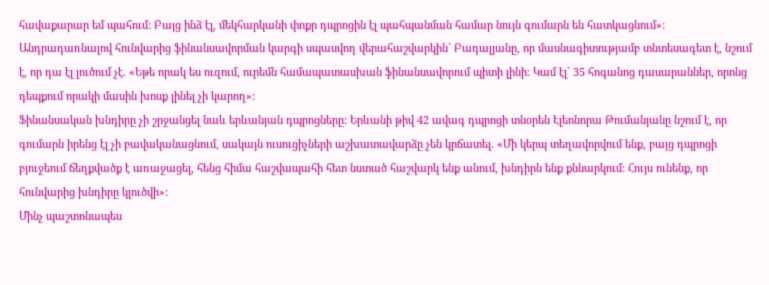հավաքարար եմ պահում: Բայց ինձ էլ, մեկհարկանի փոքր դպրոցին էլ պահպանման համար նույն գումարն են հատկացնում»:
Անդրադառնալով հունվարից ֆինանսավորման կարգի սպասվող վերահաշվարկին` Բադալյանը, որ մասնագիտությամբ տնտեսագետ է, նշում է, որ դա էլ լուծում չէ. «Եթե որակ ես ուզում, ուրեմն համապատասխան ֆինանսավորում պիտի լինի: Կամ էլ` 35 հոգանոց դասարաններ, որոնց դեպքում որակի մասին խոսք լինել չի կարող»:
Ֆինանսական խնդիրը չի շրջանցել նաև երևանյան դպրոցները: Երևանի թիվ 42 ավագ դպրոցի տնօրեն Էլեոնորա Թումանյանը նշում է, որ գումարն իրենց էլ չի բավականացնում, սակայն ուսուցիչների աշխատավարձը չեն կրճատել. «Մի կերպ տեղավորվում ենք, բայց դպրոցի բյուջեում ճեղքվածք է առաջացել, հենց հիմա հաշվապահի հետ նստած հաշվարկ ենք անում, խնդիրն ենք քննարկում: Հույս ունենք, որ հունվարից խնդիրը կլուծվի»:
Մինչ պաշտոնապես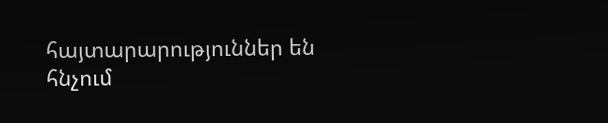հայտարարություններ են հնչում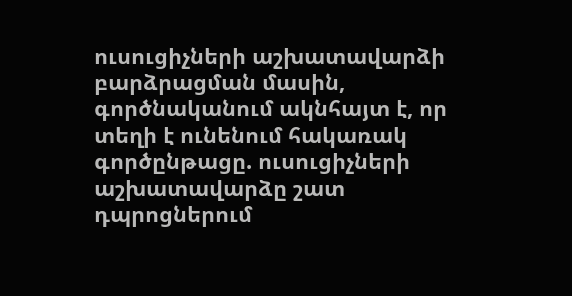ուսուցիչների աշխատավարձի բարձրացման մասին, գործնականում ակնհայտ է, որ տեղի է ունենում հակառակ գործընթացը. ուսուցիչների աշխատավարձը շատ դպրոցներում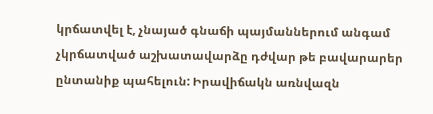կրճատվել է, չնայած գնաճի պայմաններում անգամ չկրճատված աշխատավարձը դժվար թե բավարարեր ընտանիք պահելուն: Իրավիճակն առնվազն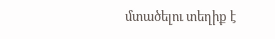մտածելու տեղիք է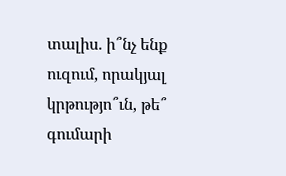տալիս. ի՞նչ ենք ուզում, որակյալ կրթությո՞ւն, թե՞ գումարի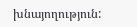խնայողություն: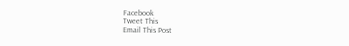Facebook
Tweet This
Email This Post